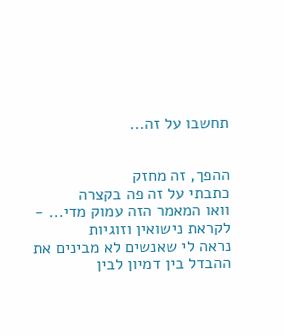תחשבו על זה...


ההפך, זה מחזק
כתבתי על זה פה בקצרה
וואו המאמר הזה עמוק מדי... - לקראת נישואין וזוגיות
נראה לי שאנשים לא מבינים את ההבדל בין דמיון לבין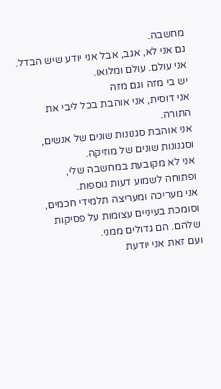מחשבה.
גם אני לא, אגב, אבל אני יודע שיש הבדל.
אני עולם. עולם ומלואו.
יש בי מזה וגם מזה
אני דוסית, אני אוהבת בכל ליבי את התורה.
אני אוהבת סגנונות שונים של אנשים,
וסגנונות שונים של מוזיקה.
אני לא מקובעת במחשבה שלי,
ופתוחה לשמוע דעות נוספות.
אני מעריכה ומעריצה תלמידי חכמים,
וסומכת בעיניים עצומות על פסיקות שלהם. הם גדולים ממני.
ועם זאת אני יודעת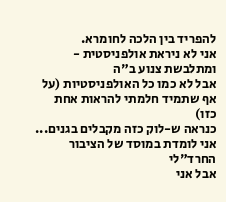להפריד בין הלכה לחומרא.
אני לא ניראת אולפניסטית - ומתלבשת צנוע ב"ה
אבל לא כמו כל האולפניסטיות (על אף שתמיד חלמתי להראות אחת כזו)
כנראה ש-לוק כזה מקבלים בגנים...
אני לומדת במוסד של הציבור החרד"לי
אבל אני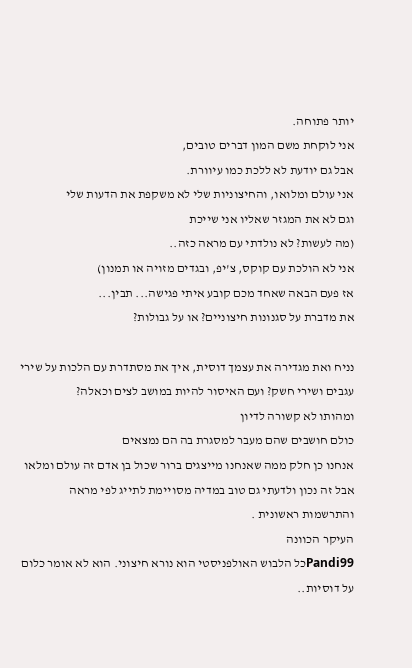יותר פתוחה.
אני לוקחת משם המון דברים טובים,
אבל גם יודעת לא ללכת כמו עיוורת.
אני עולם ומלואו, והחיצוניות שלי לא משקפת את הדעות שלי
וגם לא את המגזר שאליו אני שייכת
(מה לעשות? לא נולדתי עם מראה כזה..
אני לא הולכת עם קוקס, צ'יפ, ובגדים מזויה או תמנון)
אז פעם הבאה שאחד מכם קובע איתי פגישה... תבין...
את מדברת על סגנונות חיצוניים? או על גבולות?

נניח ואת מגדירה את עצמך דוסית, איך את מסתדרת עם הלכות על שירי עגבים ושירי חשק? ועם האיסור להיות במושב לצים וכאלה?
ומהותו לא קשורה לדיון
כולם חושבים שהם מעבר למסגרת בה הם נמצאים
אנחנו כן חלק ממה שאנחנו מייצגים ברור שכול בן אדם זה עולם ומלאו אבל זה נכון ולדעתי גם טוב במדיה מסויימת לתייג לפי מראה והתרשמות ראשונית .
העיקר הכוונה
Pandi99כל הלבוש האולפניסטי הוא נורא חיצוני. הוא לא אומר כלום על דוסיות..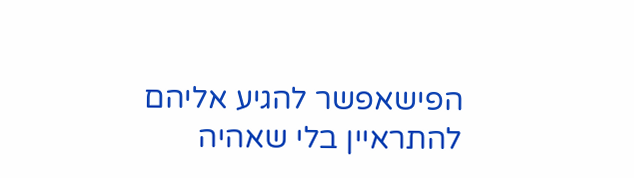הפישאפשר להגיע אליהם להתראיין בלי שאהיה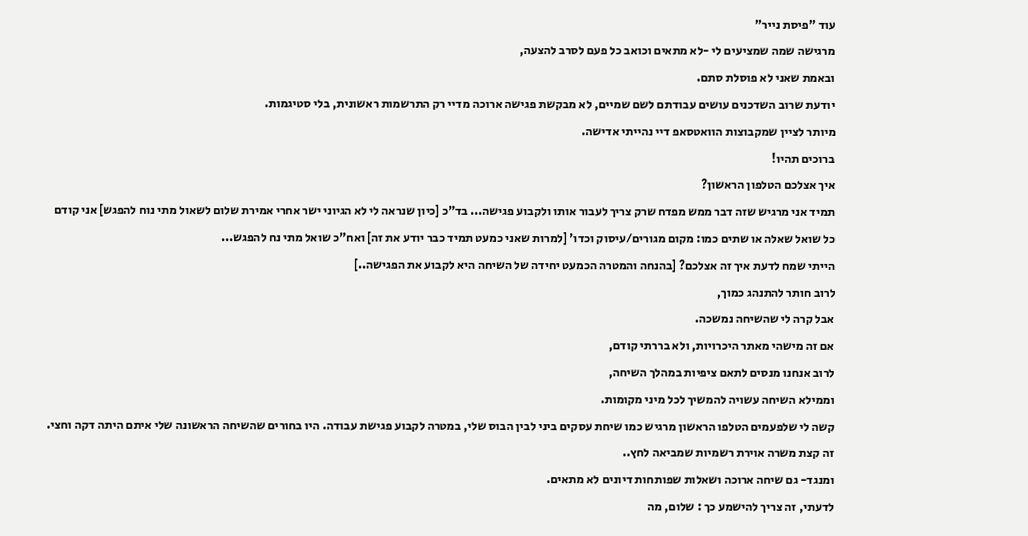עוד "פיסת נייר"
מרגישה שמה שמציעים לי -לא מתאים וכואב כל פעם לסרב להצעה,
ובאמת שאני לא פוסלת סתם.
יודעת שרוב השדכנים עושים עבודתם לשם שמיים, לא מבקשת פגישה ארוכה מדיי רק התרשמות ראשונית, בלי סטיגמות.
מיותר לציין שמקבוצות הוואטסאפ דיי נהייתי אדישה.
ברוכים תהיו!
איך אצלכם הטלפון הראשון?
תמיד אני מרגיש שזה דבר ממש מפדח שרק צריך לעבור אותו ולקבוע פגישה... בד"כ [כיון שנראה לי לא הגיוני ישר אחרי אמירת שלום לשאול מתי נוח להפגש] אני קודם כל שואל שאלה או שתים כמו: מקום מגורים/עיסוק וכדו' [למרות שאני כמעט תמיד כבר יודע את זה] ואח"כ שואל מתי נח להפגש...
הייתי שמח לדעת איך זה אצלכם? [בהנחה והמטרה הכמעט יחידה של השיחה היא לקבוע את הפגישה..]
לרוב חותר להתנהג כמוך,
אבל קרה לי שהשיחה נמשכה.
אם זה מישהי מאתר היכרויות, ולא בררתי קודם,
לרוב אנחנו מנסים לתאם ציפיות במהלך השיחה,
וממילא השיחה עשויה להמשיך לכל מיני מקומות.
קשה לי שלפעמים הטלפו הראשון מרגיש כמו שיחת עסקים ביני לבין הבוס שלי, במטרה לקבוע פגישת עבודה. היו בחורים שהשיחה הראשונה שלי איתם היתה דקה וחצי. זה קצת משרה אוירת רשמיות שמביאה לחץ..
ומנגד- גם שיחה ארוכה ושאלות שפותחות דיונים לא מתאים.
לדעתי, זה צריך להישמע כך : שלום, מה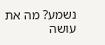נשמע? מה את עושה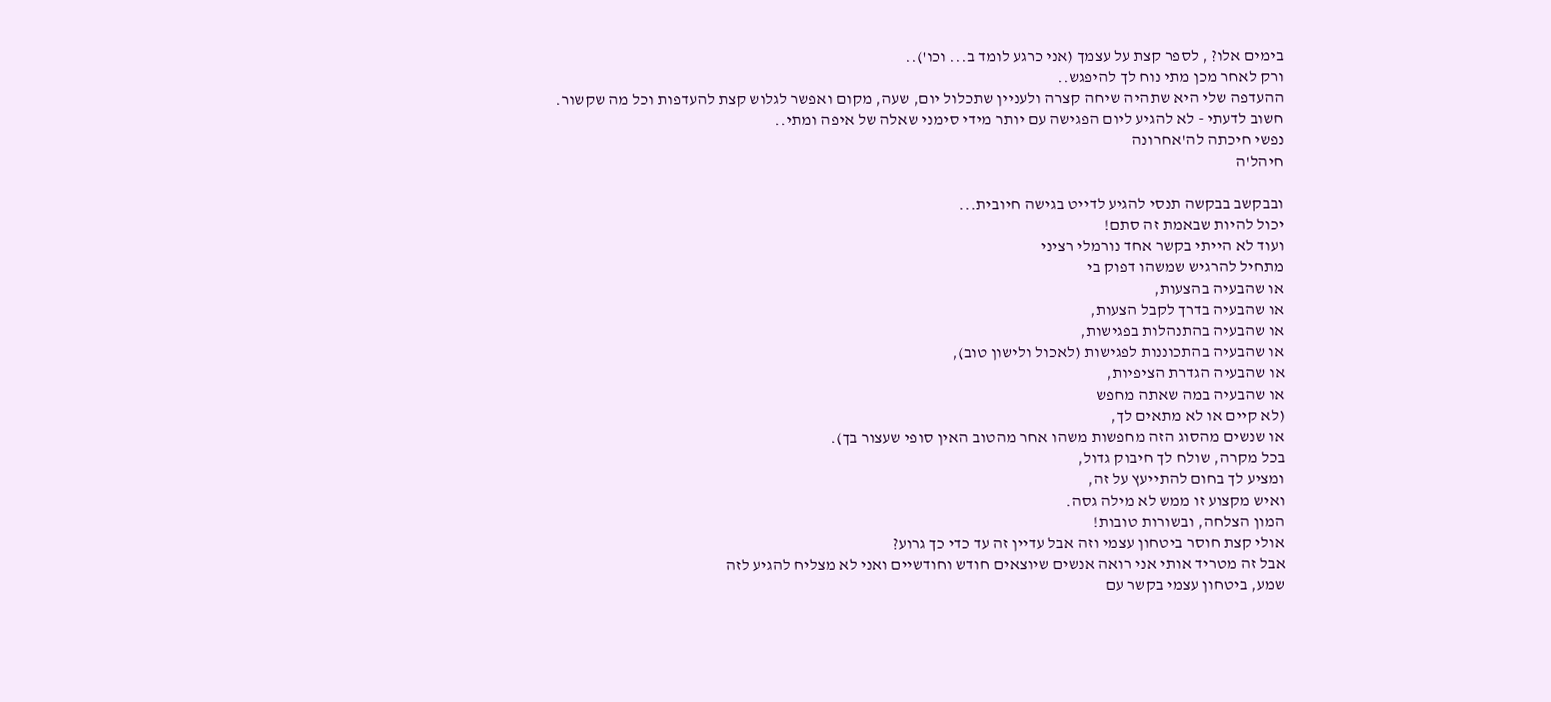בימים אלו? , לספר קצת על עצמך (אני כרגע לומד ב... וכו')..
ורק לאחר מכן מתי נוח לך להיפגש..
ההעדפה שלי היא שתהיה שיחה קצרה ולעניין שתכלול יום, שעה, מקום ואפשר לגלוש קצת להעדפות וכל מה שקשור.
חשוב לדעתי - לא להגיע ליום הפגישה עם יותר מידי סימני שאלה של איפה ומתי..
נפשי חיכתה לה'אחרונה
חיהל'ה

ובבקשב בבקשה תנסי להגיע לדייט בגישה חיובית...
יכול להיות שבאמת זה סתם!
ועוד לא הייתי בקשר אחד נורמלי רציני
מתחיל להרגיש שמשהו דפוק בי
או שהבעיה בהצעות,
או שהבעיה בדרך לקבל הצעות,
או שהבעיה בהתנהלות בפגישות,
או שהבעיה בהתכוננות לפגישות (לאכול ולישון טוב),
או שהבעיה הגדרת הציפיות,
או שהבעיה במה שאתה מחפש
(לא קיים או לא מתאים לך,
או שנשים מהסוג הזה מחפשות משהו אחר מהטוב האין סופי שעצור בך).
בכל מקרה, שולח לך חיבוק גדול,
ומציע לך בחום להתייעץ על זה,
ואיש מקצוע זו ממש לא מילה גסה.
המון הצלחה, ובשורות טובות!
אולי קצת חוסר ביטחון עצמי וזה אבל עדיין זה עד כדי כך גרוע?
אבל זה מטריד אותי אני רואה אנשים שיוצאים חודש וחודשיים ואני לא מצליח להגיע לזה
שמע, ביטחון עצמי בקשר עם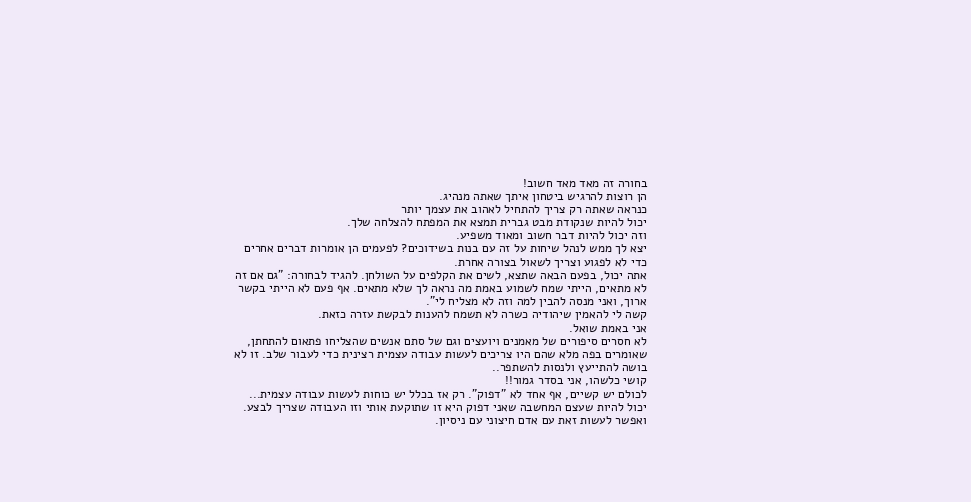בחורה זה מאד מאד חשוב!
הן רוצות להרגיש ביטחון איתך שאתה מנהיג.
כנראה שאתה רק צריך להתחיל לאהוב את עצמך יותר
יכול להיות שנקודת מבט גברית תמצא את המפתח להצלחה שלך.
וזה יכול להיות דבר חשוב ומאוד משפיע.
יצא לך ממש לנהל שיחות על זה עם בנות בשידוכים? לפעמים הן אומרות דברים אחרים כדי לא לפגוע וצריך לשאול בצורה אחרת.
אתה יכול, בפעם הבאה שתצא, לשים את הקלפים על השולחן. להגיד לבחורה: "גם אם זה לא מתאים, הייתי שמח לשמוע באמת מה נראה לך שלא מתאים. אף פעם לא הייתי בקשר ארוך, ואני מנסה להבין למה וזה לא מצליח לי".
קשה לי להאמין שיהודיה כשרה לא תשמח להענות לבקשת עזרה כזאת.
אני באמת שואל.
לא חסרים סיפורים של מאמנים ויועצים וגם של סתם אנשים שהצליחו פתאום להתחתן, שאומרים בפה מלא שהם היו צריכים לעשות עבודה עצמית רצינית כדי לעבור שלב. זו לא בושה להתייעץ ולנסות להשתפר..
קושי כלשהו, אני בסדר גמור!!
לכולם יש קשיים, אף אחד לא "דפוק". רק אז בכלל יש כוחות לעשות עבודה עצמית...
יכול להיות שעצם המחשבה שאני דפוק היא זו שתוקעת אותי וזו העבודה שצריך לבצע. ואפשר לעשות זאת עם אדם חיצוני עם ניסיון.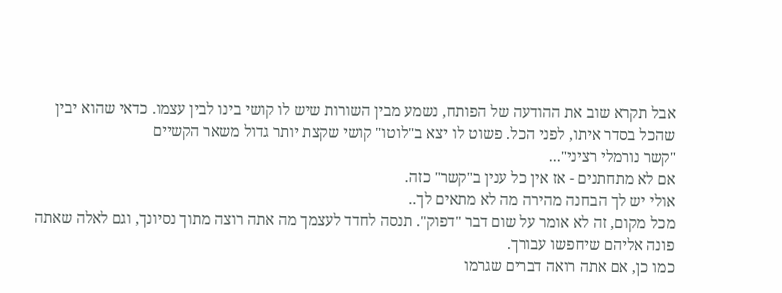אבל תקרא שוב את ההודעה של הפותח, נשמע מבין השורות שיש לו קושי בינו לבין עצמו. כדאי שהוא יבין שהכל בסדר איתו, לפני הכל. פשוט לו יצא ב"לוטו" קושי שקצת יותר גדול משאר הקשיים
"קשר נורמלי רציני"...
אם לא מתחתנים - אז אין כל ענין ב"קשר" כזה.
אולי יש לך הבחנה מהירה מה לא מתאים לך..
מכל מקום, זה לא אומר על שום דבר "דפוק". תנסה לחדד לעצמך מה אתה רוצה מתוך נסיונך, וגם לאלה שאתה פונה אליהם שיחפשו עבורך.
כמו כן, אם אתה רואה דברים שגרמו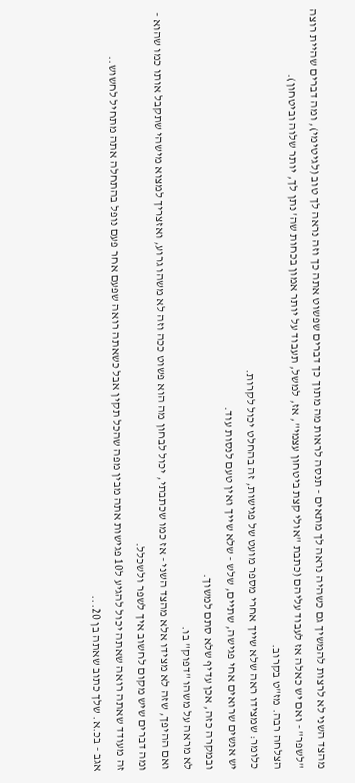מהצד השני לא לרצות להמשיך גם כשהיה נראה לך מתאים - תנסה לראות מה מתוך כך דברים שפשוט אתה כך וזה נראה לך טוב (לגיטימי), ומה דברים שהיית רוצה "לשפר" - ואם יש כאלה אז לעבוד עליהם (כתבת "אולי קצת ביטחון עצמי", אז, למשל, תעבוד על יותר אמון בכחות שה' נתן לך, יותר שלוה וביטחון).
הצלחה רבה. מז"ט בקרוב.
כלומר: שמצידו ראה שלא שייך אחרי מספר מועט של פגישות, זה בהחלט יכול לקרות.
יש אנשים שרואים אחי פגישה, שתיים, שלש - שלא שייך ואין טעם לנסות עוד.
ובמקרה כזה, אכן עדיף שלא סתם למשוך.
לא מראה על משהו "דפוק" בו.
ואם ההיפך, שזה לא מצידו אלא מהצד השני - אז כמו שכתבתי, יכול לבחון מה הוא פשוט ככה וזה לא משהו גרוע, ואזצריך למצוא מישהי שתקבל אותו כמו שהוא - ומה דברים שיש מקום לחשוב איך לשפר ולשכלל.
זה מעודד שאתה רואה שאתה יכול להגיע ל10 פגישות אתה מבין מפה שהכל תקין אבל כשאתה רואה שפעם אחר פעם נופל בהתחלה אתה מתחיל לחשוש..
אגב - בכ.א. שלך כתוב שאתה בן 20...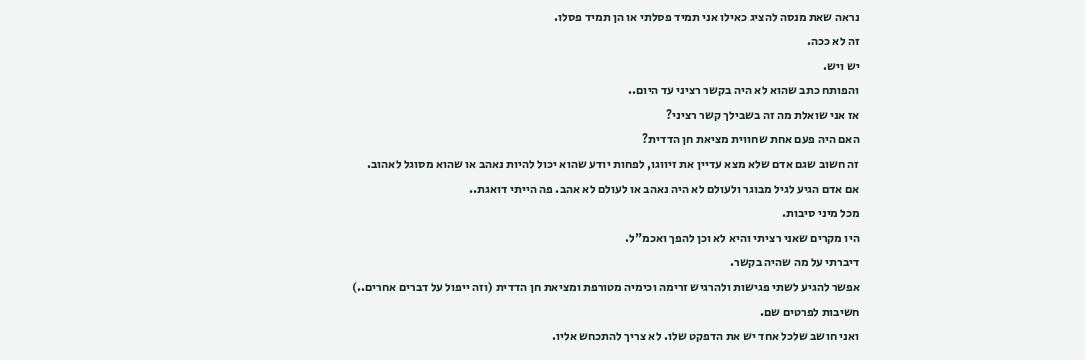נראה שאת מנסה להציג כאילו אני תמיד פסלתי או הן תמיד פסלו.
זה לא ככה.
יש ויש.
והפותח כתב שהוא לא היה בקשר רציני עד היום..
אז אני שואלת מה זה בשבילך קשר רציני?
האם היה פעם אחת שחווית מציאת חן הדדית?
זה חשוב שגם אדם שלא מצא עדיין את זיווגו, לפחות יודע שהוא יכול להיות נאהב או שהוא מסוגל לאהוב.
אם אדם הגיע לגיל מבוגר ולעולם לא היה נאהב או לעולם לא אהב. פה הייתי דואגת..
מכל מיני סיבות.
היו מקרים שאני רציתי והיא לא וכן להפך ואכמ"ל.
דיברתי על מה שהיה בקשר.
אפשר להגיע לשתי פגישות ולהרגיש זרימה וכימיה מטורפת ומציאת חן הדדית (וזה ייפול על דברים אחרים..)
חשיבות לפרטים שם.
ואני חושב שלכל אחד יש את הדפקט שלו. לא צריך להתכחש אליו.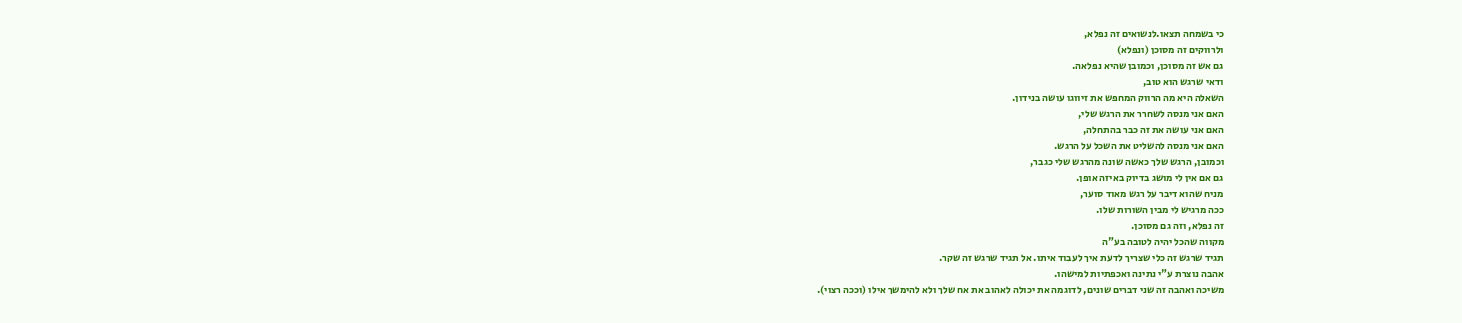כי בשמחה תצאו.לנשואים זה נפלא,
ולרווקים זה מסוכן (ונפלא)
גם אש זה מסוכן, וכמובן שהיא נפלאה.
ודאי שרגש הוא טוב,
השאלה היא מה הרווק המחפש את זיווגו עושה בנידון.
האם אני מנסה לשחרר את הרגש שלי,
האם אני עושה את זה כבר בהתחלה,
האם אני מנסה להשליט את השכל על הרגש.
וכמובן, הרגש שלך כאשה שונה מהרגש שלי כגבר,
גם אם אין לי מושג בדיוק באיזה אופן.
מניח שהוא דיבר על רגש מאוד סוער,
ככה מרגיש לי מבין השורות שלו.
זה נפלא, וזה גם מסוכן.
מקווה שהכל יהיה לטובה בע"ה
תגיד שרגש זה כלי שצריך לדעת איך לעבוד איתו. אל תגיד שרגש זה שקר.
אהבה נוצרת ע"י נתינה ואכפתיות למישהו.
משיכה ואהבה זה שני דברים שונים, לדוגמה את יכולה לאהוב את אח שלך ולא להימשך אילו (וככה רצוי).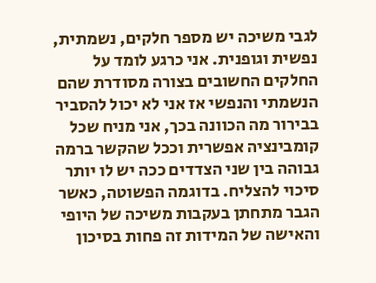לגבי משיכה יש מספר חלקים, נשמתית, נפשית וגופנית. אני כרגע לומד על החלקים החשובים בצורה מסודרת שהם הנשמתי והנפשי אז אני לא יכול להסביר בבירור מה הכוונה בכך, אני מניח שכל קומבינציה אפשרית וככל שהקשר ברמה גבוהה בין שני הצדדים ככה יש לו יותר סיכוי להצליח. בדוגמה הפשוטה, כאשר הגבר מתחתן בעקבות משיכה של היופי והאישה של המידות זה פחות בסיכון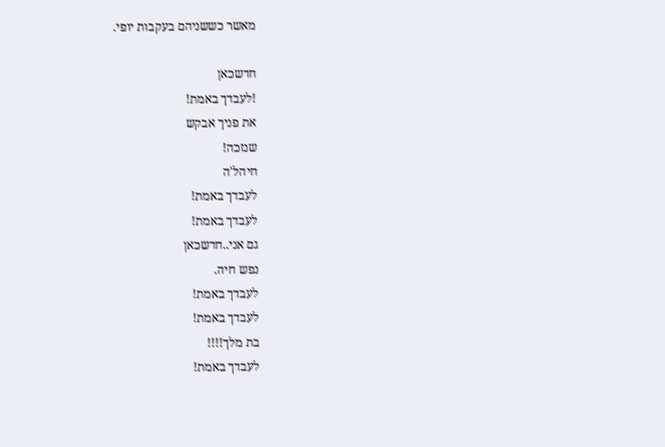מאשר כששניהם בעקבות יופי.

חדשכאן
!לעבדך באמת!
את פניך אבקש
שנזכה!
חיהל'ה
לעבדך באמת!
לעבדך באמת!
גם אני..חדשכאן
נפש חיה.
לעבדך באמת!
לעבדך באמת!
בת מלך!!!!
לעבדך באמת!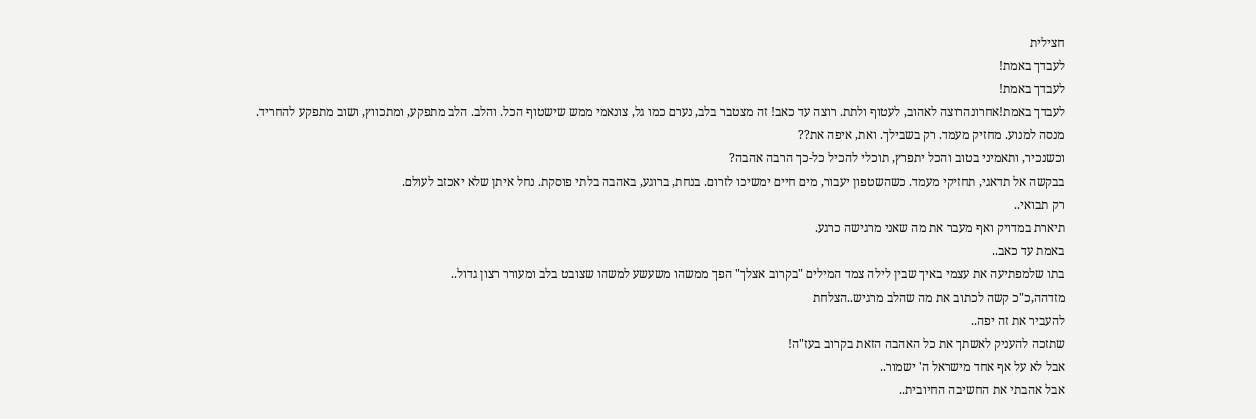חצילית
לעבדך באמת!
לעבדך באמת!
לעבדך באמת!אחרונהרוצה לאהוב, לעטוף ולתת. רוצה עד כאב! זה מצטבר בלב, נערם כמו גל, צונאמי ממש שישטוף הכל. והלב. הלב מתפקע, ומתכווץ, ושוב מתפקע להחריד. מנסה למנוע. מחזיק מעמד. רק בשבילך. ואת, איפה את??
וכשנכיר, ותאמיני בטוב והכל יתפרץ, תוכלי להכיל כל-כך הרבה אהבה?
בבקשה אל תדאגי, תחזיקי מעמד. כשהשטפון יעבור, מים חיים ימשיכו לזרום. בנחת, ברוגע, באהבה בלתי פוסקת. נחל איתן שלא יאכזב לעולם.
רק תבואי..
תיארת במדויק ואף מעבר את מה שאני מרגישה כרגע.
באמת עד כאב..
בתו שלמפתיעה את עצמי באיך שבין לילה צמד המילים "בקרוב אצלך" הפך ממשהו משעשע למשהו שצובט בלב ומעורר רצון גדול..
מזדהה,כ"כ קשה לכתוב את מה שהלב מרגיש..הצלחת
להעביר את זה יפה..
שתזכה להעניק לאשתך את כל האהבה הזאת בקרוב בעז"ה!
אבל לא על אף אחד מישראל ה' ישמור..
אבל אהבתי את החשיבה החיובית..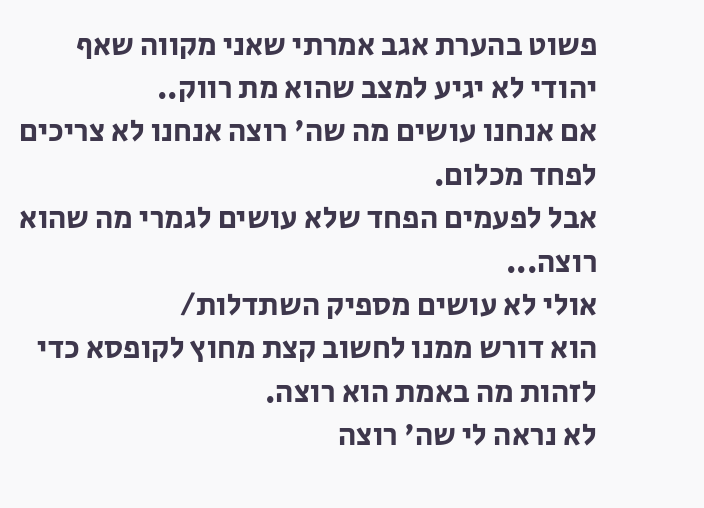פשוט בהערת אגב אמרתי שאני מקווה שאף יהודי לא יגיע למצב שהוא מת רווק..
אם אנחנו עושים מה שה' רוצה אנחנו לא צריכים לפחד מכלום.
אבל לפעמים הפחד שלא עושים לגמרי מה שהוא רוצה...
אולי לא עושים מספיק השתדלות/
הוא דורש ממנו לחשוב קצת מחוץ לקופסא כדי לזהות מה באמת הוא רוצה.
לא נראה לי שה' רוצה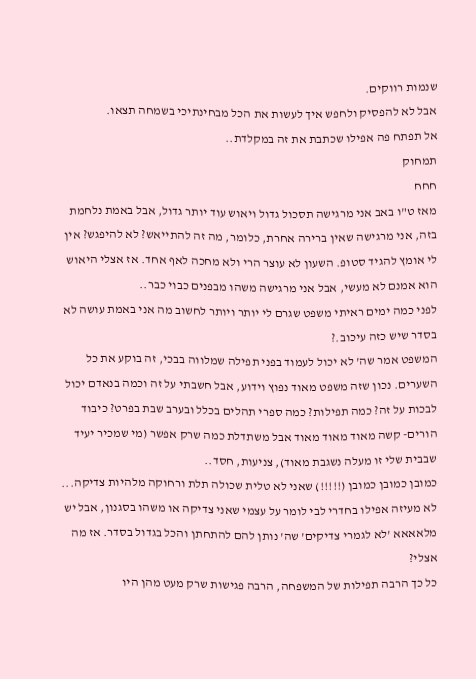שנמות רווקים.
אבל לא להפסיק ולחפש איך לעשות את הכל מבחינתיכי בשמחה תצאו.
אל תפתח פה אפילו שכתבת את זה במקלדת..
תמחוק
חחח
מאז ט"ו באב אני מרגישה תסכול גדול ויאוש עוד יותר גדול, אבל באמת נלחמת בזה, אני מרגישה שאין ברירה אחרת, כלומר, מה זה להתייאש? לא להיפגש? אין לי אומץ להגיד סטופ. השעון לא עוצר הרי ולא מחכה לאף אחד. אז אצלי היאוש הוא אמנם לא מעשי, אבל אני מרגישה משהו מבפנים כבוי כבר..
לפני כמה ימים ראיתי משפט שגרם לי יותר ויותר לחשוב מה אני באמת עושה לא בסדר שיש כזה עיכוב.?
המשפט אמר שה' לא יכול לעמוד בפני תפילה שמלווה בבכי, זה בוקע את כל השערים. נכון שזה משפט מאוד נפוץ וידוע, אבל חשבתי על זה וכמה בנאדם יכול לבכות על זה? כמה תפילות? כמה ספרי תהלים בכלל ובערב שבת בפרט? כיבוד הורים- קשה מאוד מאוד מאוד אבל משתדלת כמה שרק אפשר (מי שמכיר יעיד שבבית שלי זו מעלה נשגבת מאוד), צניעות, חסד..
כמובן כמובן כמובן (!!!!!) שאני לא טלית שכולה תלת ורחוקה מלהיות צדיקה... לא מעיזה אפילו בחדרי לבי לומר על עצמי שאני צדיקה או משהו בסגנון, אבל יש מלאאאא 'לא לגמרי צדיקים' שה' נותן להם להתחתן והכל בגדול בסדר. אז מה אצלי?
כל כך הרבה תפילות של המשפחה, הרבה פגישות שרק מעט מהן היו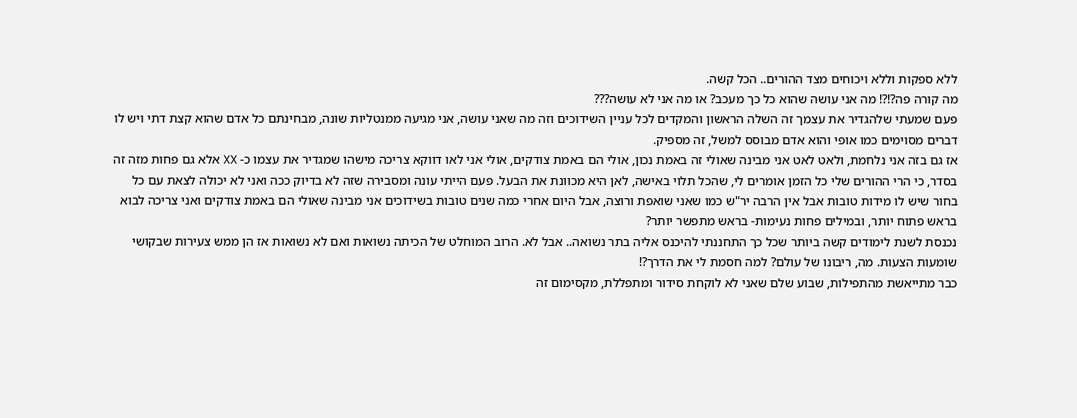ללא ספקות וללא ויכוחים מצד ההורים.. הכל קשה.
מה קורה פה?!?! מה אני עושה שהוא כל כך מעכב? או מה אני לא עושה???
פעם שמעתי שלהגדיר את עצמך זה השלה הראשון והמקדים לכל עניין השידוכים וזה מה שאני עושה, אני מגיעה ממנטליות שונה, מבחינתם כל אדם שהוא קצת דתי ויש לו דברים מסוימים כמו אופי והוא אדם מבוסס למשל, זה מספיק.
אז גם בזה אני נלחמת, ולאט לאט אני מבינה שאולי זה באמת נכון, אולי הם באמת צודקים, אולי אני לאו דווקא צריכה מישהו שמגדיר את עצמו כ- XX אלא גם פחות מזה זה בסדר, כי הרי ההורים שלי כל הזמן אומרים לי, שהכל תלוי באישה, לאן היא מכוונת את הבעל. פעם הייתי עונה ומסבירה שזה לא בדיוק ככה ואני לא יכולה לצאת עם כל בחור שיש לו מידות טובות אבל אין הרבה יר"ש כמו שאני שואפת ורוצה, אבל היום אחרי כמה שנים טובות בשידוכים אני מבינה שאולי הם באמת צודקים ואני צריכה לבוא בראש פתוח יותר, ובמילים פחות נעימות- בראש מתפשר יותר?
נכנסת לשנת לימודים קשה ביותר שכל כך התחננתי להיכנס אליה בתר נשואה.. אבל לא. הרוב המוחלט של הכיתה נשואות ואם לא נשואות אז הן ממש צעירות שבקושי שומעות הצעות. מה, ריבונו של עולם? למה חסמת לי את הדרך?!
כבר מתייאשת מהתפילות, שבוע שלם שאני לא לוקחת סידור ומתפללת, מקסימום זה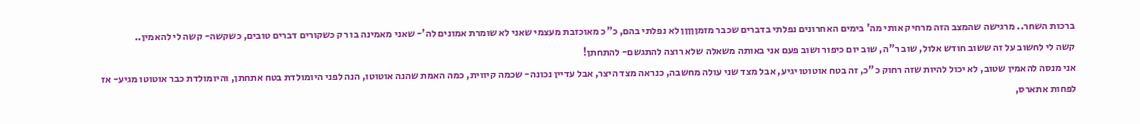ברכות השחר.. מרגישה שהמצב הזה מרחיק אותי מה' בימים האחרונים נפלתי בדברים שכבר מזמןןןןן לא נפלתי בהם, כ"כ מאוכזבת מעצמי שאני לא שומרת אמונים לה'- שאני מאמינה בו רק כשקורים דברים טובים, כשקשה- קשה לי להאמין..
קשה לי לחשוב על זה ששוב חודש אלול, שוב ר"ה, שוב יום כיפור ושוב פעם אני באותה משאלה שלא רוצה להתגשם- להתחתן!
אני מנסה להאמין שטוב, לא יכול להיות שזה רחוק כ"כ, זה בטח אוטוטו יגיע, אבל מצד שני עולה מחשבה, כנראה מצד היצר, אבל עדיין נכונה- שכמה קיווית, כמה האמת שהנה אוטוטו, הנה לפני היומולדת בטח אתחתן, והיומולדת כבר אוטוטו מגיע- אז לפחות אתארס,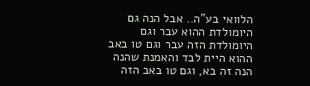הלוואי בע"ה.. אבל הנה גם היומולדת ההוא עבר וגם היומולדת הזה עבר וגם טו באב ההוא היית לבד והאמנת שהנה הנה זה בא, וגם טו באב הזה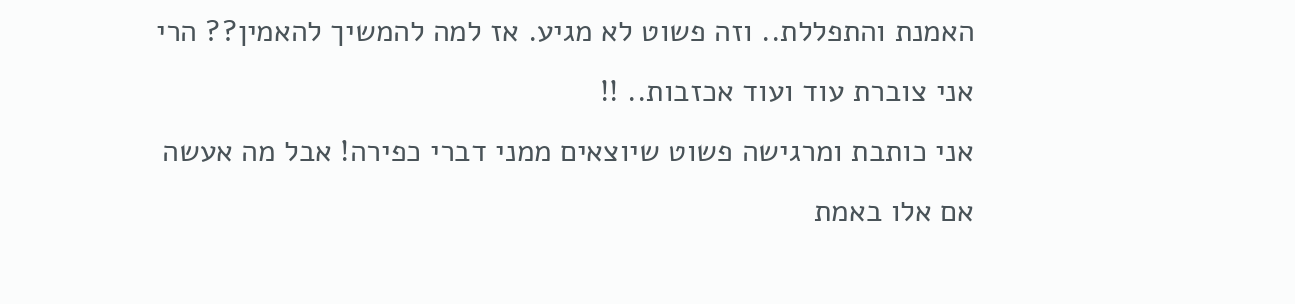האמנת והתפללת.. וזה פשוט לא מגיע. אז למה להמשיך להאמין?? הרי אני צוברת עוד ועוד אכזבות.. !!
אני כותבת ומרגישה פשוט שיוצאים ממני דברי כפירה! אבל מה אעשה אם אלו באמת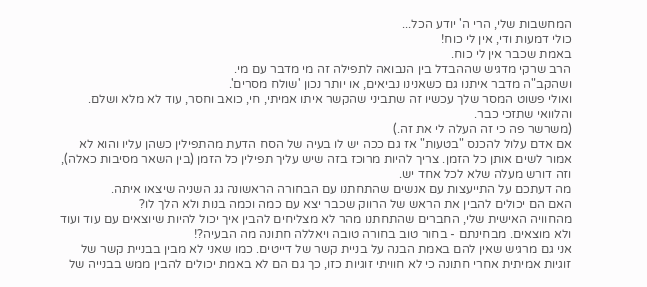המחשבות שלי, הרי ה' יודע הכל...
כולי דמעות ודי, אין לי כוח!
באמת שכבר אין לי כוח.
הרב שרקי מדגיש שההבדל בין הנבואה לתפילה זה מי מדבר עם מי.
ושהקב"ה מדבר איתנו גם כשאנינו נביאים, או יותר נכון 'שולח מסרים'.
ואולי פשוט המסר שלך עכשיו זה שתביני שהקשר איתו אמיתי, חי, כואב וחסר, עוד לא מלא ושלם.
והלוואי שתזכי כבר.
(משרשר פה כי זה העלה לי את זה.)
אם אדם עלול להכנס "בטעות" אז גם ככה יש לו בעיה של הסח הדעת מהתפילין כשהן עליו והוא לא אמור לשים אותן כל הזמן. צריך להיות מרוכז בזה שיש עליך תפילין כל הזמן (בין השאר מסיבות כאלה), וזה דורש מעלה שלא לכל אחד יש.
מה דעתכם על התייעצות עם אנשים שהתחתנו עם הבחורה הראשונה גג השניה שיצאו איתה.
האם הם יכולים להבין את הראש של הרווק שכבר יצא עם כמה וכמה בנות ולא הלך לו?
מהחוויה האישית שלי, החברים שהתחתנו מהר לא מצליחים להבין איך יכול להיות שיוצאים עם עוד ועוד ולא מוצאים. מבחינתם - בחור טוב בחורה טובה ויאללה חתונה מה הבעיה?!
אני גם מרגיש שאין להם באמת הבנה על בניית קשר של דייטים. כמו שאני לא מבין בבניית קשר של זוגיות אמיתית אחרי חתונה כי לא חוויתי זוגיות כזו, כך גם הם לא באמת יכולים להבין ממש בבנייה של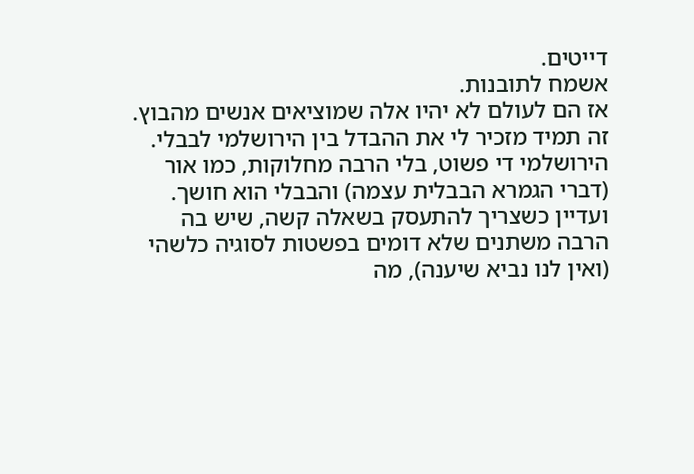דייטים.
אשמח לתובנות.
אז הם לעולם לא יהיו אלה שמוציאים אנשים מהבוץ.
זה תמיד מזכיר לי את ההבדל בין הירושלמי לבבלי. הירושלמי די פשוט, בלי הרבה מחלוקות, כמו אור (דברי הגמרא הבבלית עצמה) והבבלי הוא חושך.
ועדיין כשצריך להתעסק בשאלה קשה, שיש בה הרבה משתנים שלא דומים בפשטות לסוגיה כלשהי (ואין לנו נביא שיענה), מה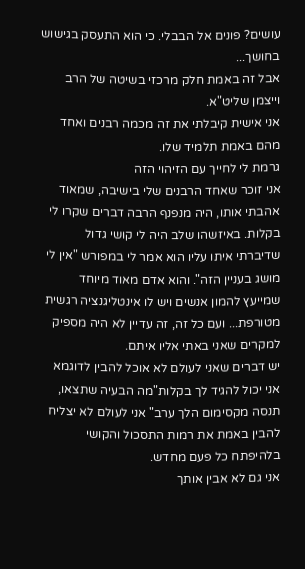עושים? פונים אל הבבלי. כי הוא התעסק בגישוש בחושך...
אבל זה באמת חלק מרכזי בשיטה של הרב וייצמן שליט"א.
אני אישית קיבלתי את זה מכמה רבנים ואחד מהם באמת תלמיד שלו.
גרמת לי לחייך עם הזיהוי הזה
אני זוכר שאחד הרבנים שלי בישיבה, שמאוד אהבתי אותו, היה מנפנף הרבה דברים שקרו לי בקלות. באיזשהו שלב היה לי קושי גדול שדיברתי איתו עליו הוא אמר לי במפורש "אין לי מושג בעניין הזה". והוא אדם מאוד מיוחד שמייעץ להמון אנשים ויש לו אינטליגנציה רגשית מטורפת... ועם כל זה, זה עדיין לא היה מספיק למקרים שאני באתי אליו איתם.
יש דברים שאני לעולם לא אוכל להבין לדוגמא אני יכול להגיד לך בקלות"מה הבעיה שתצאו, תנסה מקסימום הלך ערב" אני לעולם לא יצליח להבין באמת את רמות התסכול והקושי בלהיפתח כל פעם מחדש.
אני גם לא אבין אותך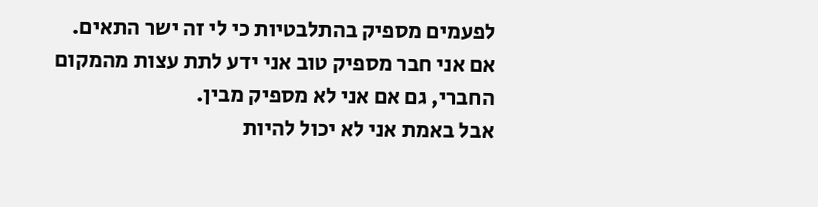לפעמים מספיק בהתלבטיות כי לי זה ישר התאים.
אם אני חבר מספיק טוב אני ידע לתת עצות מהמקום החברי, גם אם אני לא מספיק מבין.
אבל באמת אני לא יכול להיות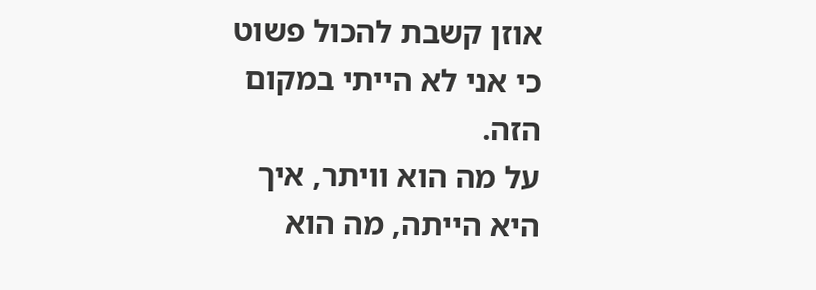אוזן קשבת להכול פשוט כי אני לא הייתי במקום הזה.
על מה הוא וויתר, איך היא הייתה, מה הוא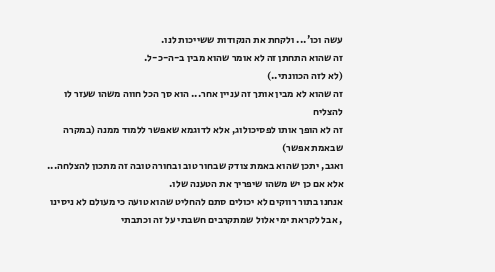עשה וכו'... ולקחת את הנקודות ששייכות לנו.
זה שהוא התחתן זה לא אומר שהוא מבין ב-ה-כ-ל.
(לא לזה הכוונתי..)
זה שהוא לא מבין אותך זה עניין אחר... הוא סך הכל חווה משהו שעזר לו להצליח
זה לא הופך אותו לפסיכולוג, אלא לדוגמא שאפשר ללמוד ממנה (במקרה שבאמת אפשר)
ואגב, יתכן שהוא באמת צודק שבחור טוב ובחורה טובה זה מתכון להצלחה...
אלא אם כן יש משהו שיפריך את הטענה שלו.
אנחנו בתור רווקים לא יכולים סתם להחליט שהוא טועה כי מעולם לא ניסינו
, אבל לקראת ימי אלול שמתקרבים חשבתי על זה וכתבתי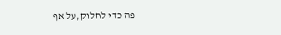פה כדי לחלוק,על אף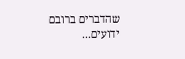שהדברים ברובם ידועים...